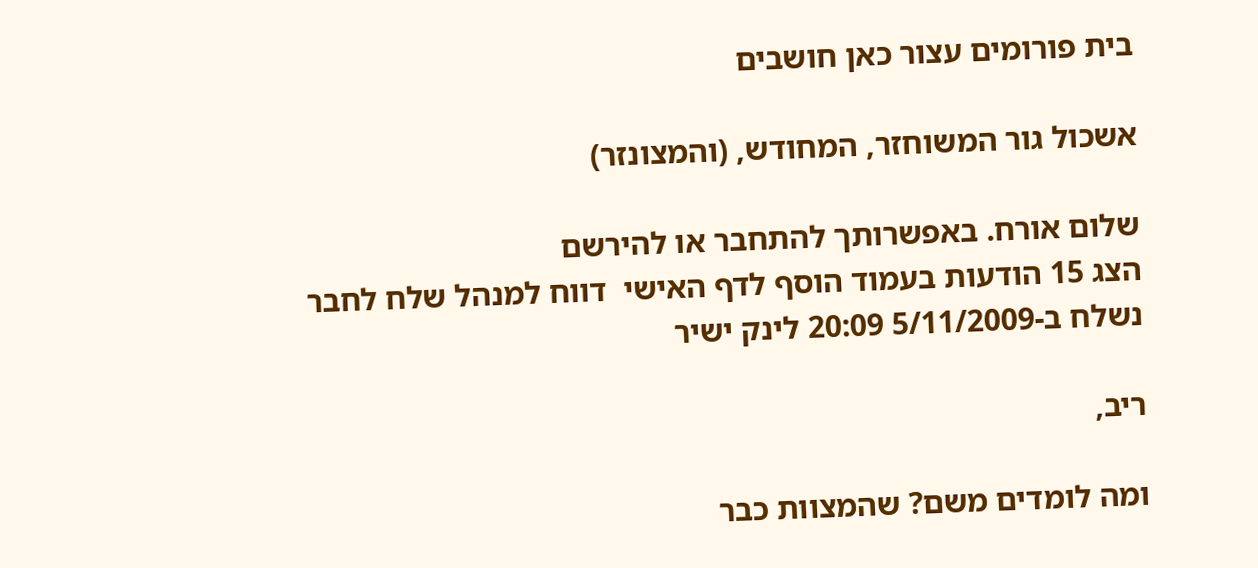בית פורומים עצור כאן חושבים

אשכול גור המשוחזר, המחודש, (והמצונזר)

שלום אורח. באפשרותך להתחבר או להירשם
הצג 15 הודעות בעמוד הוסף לדף האישי  דווח למנהל שלח לחבר
נשלח ב-5/11/2009 20:09 לינק ישיר

ריב,

ומה לומדים משם? שהמצוות כבר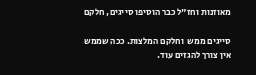מאוזנות וחז"ל כבר הוסיפו סייגים, חלקם

סייגים ממש  וחלקם המלצות. ככה שממש אין צורך להגזים עוד.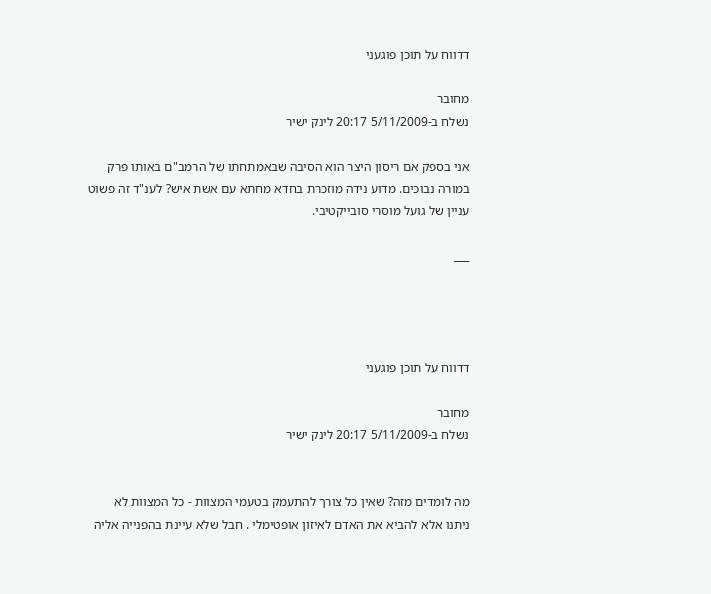דדווח על תוכן פוגעני

מחובר
נשלח ב-5/11/2009 20:17 לינק ישיר

אני בספק אם ריסון היצר הוא הסיבה שבאמתחתו של הרמב"ם באותו פרק במורה נבוכים. מדוע נידה מוזכרת בחדא מחתא עם אשת איש? לענ"ד זה פשוט עניין של גועל מוסרי סובייקטיבי.

___




דדווח על תוכן פוגעני

מחובר
נשלח ב-5/11/2009 20:17 לינק ישיר


מה לומדים מזה? שאין כל צורך להתעמק בטעמי המצוות - כל המצוות לא ניתנו אלא להביא את האדם לאיזון אופטימלי . חבל שלא עיינת בהפנייה אליה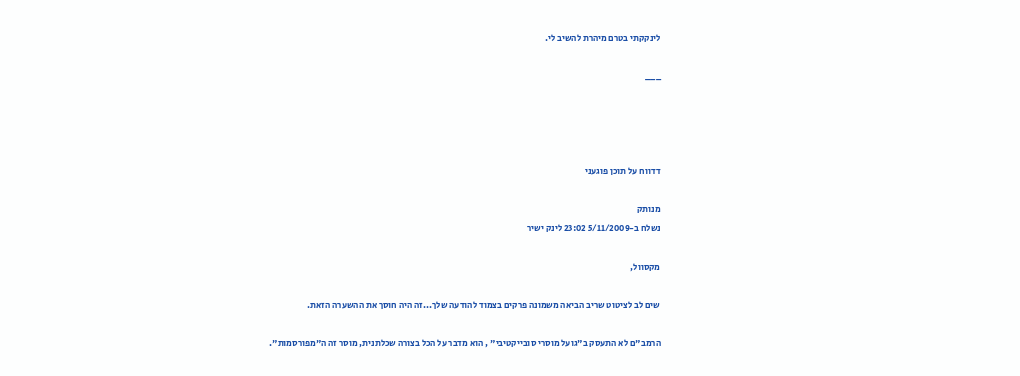לינקקתי בטרם מיהרת להשיב לי.

___




דדווח על תוכן פוגעני

מנותק
נשלח ב-5/11/2009 23:02 לינק ישיר

מקסוול,

שים לב לציטוט שריב הביאה משמונה פרקים בצמוד להודעה שלך...זה היה חוסך את ההשערה הזאת.

הרמב"ם לא התעסק ב"גועל מוסרי סובייקטיבי" , הוא מדבר על הכל בצורה שכלתנית, מוסר זה ה"מפורסמות".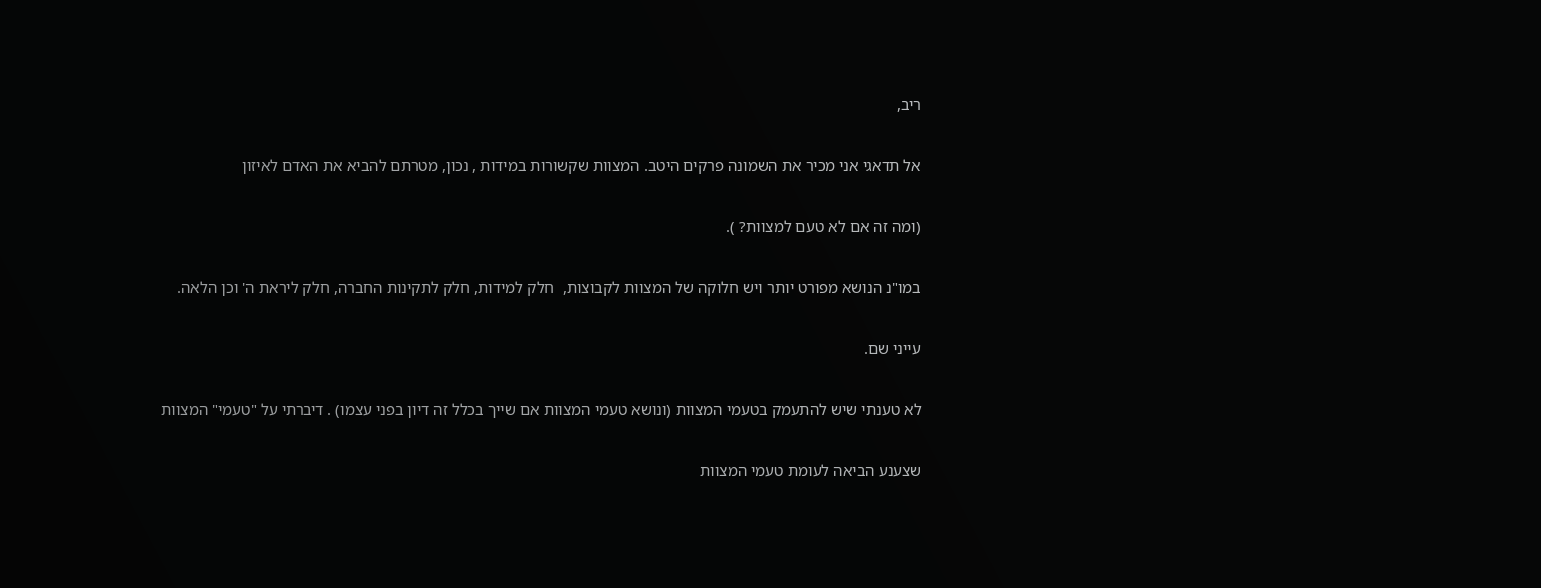ריב,

אל תדאגי אני מכיר את השמונה פרקים היטב. המצוות שקשורות במידות , נכון, מטרתם להביא את האדם לאיזון

(ומה זה אם לא טעם למצוות? ).

במו"נ הנושא מפורט יותר ויש חלוקה של המצוות לקבוצות,  חלק למידות, חלק לתקינות החברה, חלק ליראת ה' וכן הלאה.

עייני שם.

לא טענתי שיש להתעמק בטעמי המצוות (ונושא טעמי המצוות אם שייך בכלל זה דיון בפני עצמו) . דיברתי על "טעמי" המצוות

שצענע הביאה לעומת טעמי המצוות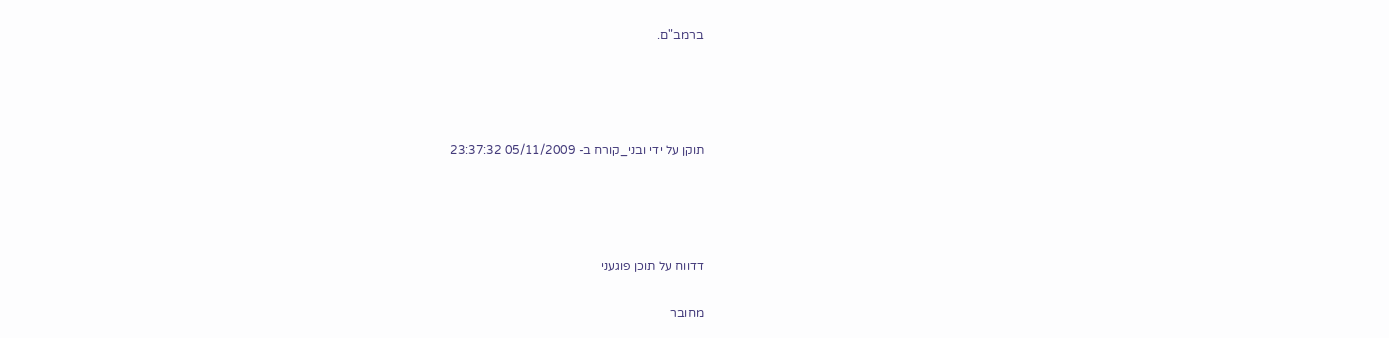ברמב"ם.




תוקן על ידי ובני_קורח ב- 05/11/2009 23:37:32




דדווח על תוכן פוגעני

מחובר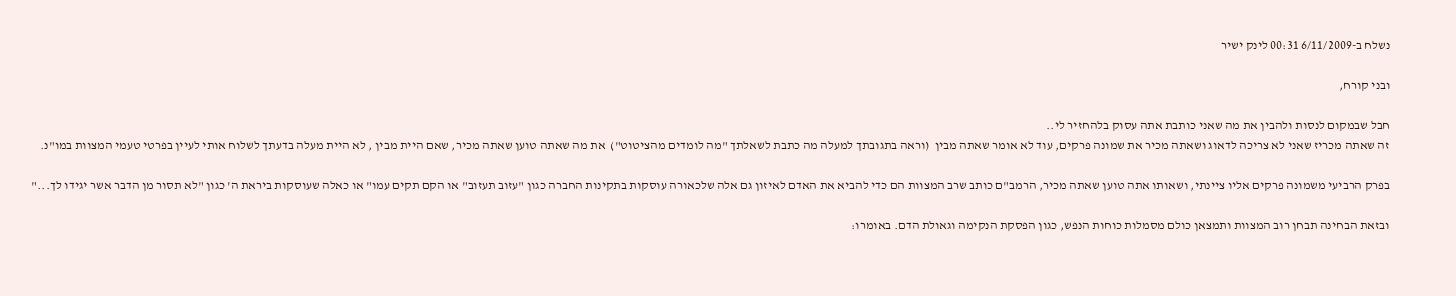נשלח ב-6/11/2009 00:31 לינק ישיר

ובני קורח,

חבל שבמקום לנסות ולהבין את מה שאני כותבת אתה עסוק בלהחזיר לי..
זה שאתה מכריז שאני לא צריכה לדאוג ושאתה מכיר את שמונה פרקים, עוד לא אומר שאתה מבין  (וראה בתגובתך למעלה מה כתבת לשאלתך "מה לומדים מהציטוט")  את מה שאתה טוען שאתה מכיר, שאם היית מבין , לא היית מעלה בדעתך לשלוח אותי לעיין בפרטי טעמי המצוות במו"נ.

בפרק הרביעי משמונה פרקים אליו ציינתי, ושאותו אתה טוען שאתה מכיר, הרמב"ם כותב שרב המצוות הם כדי להביא את האדם לאיזון גם אלה שלכאורה עוסקות בתקינות החברה כגון "עזוב תעזוב" או הקם תקים עמו" או כאלה שעוסקות ביראת ה' כגון "לא תסור מן הדבר אשר יגידו לך..."

ובזאת הבחינה תבחן רוב המצוות ותמצאן כולם מסמלות כוחות הנפש, כגון הפסקת הנקימה וגאולת הדם. באומרו: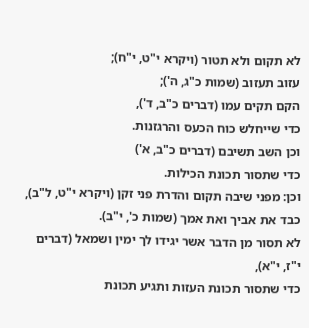לא תקום ולא תטור (ויקרא י"ט, י"ח);
עזוב תעזוב (שמות כ"ג, ה');
הקם תקים עמו (דברים כ"ב, ד'),
כדי שייחלש כוח הכעס והרגזנות.
וכן השב תשיבם (דברים כ"ב, א')
כדי שתסור תכונת הכילות.
וכן: מפני שיבה תקום והדרת פני זקן (ויקרא י"ט, ל"ב),
כבד את אביך ואת אמך (שמות כ', י"ב).
לא תסור מן הדבר אשר יגידו לך ימין ושמאל (דברים י"ז, י"א),
כדי שתסור תכונת העזות ותגיע תכונת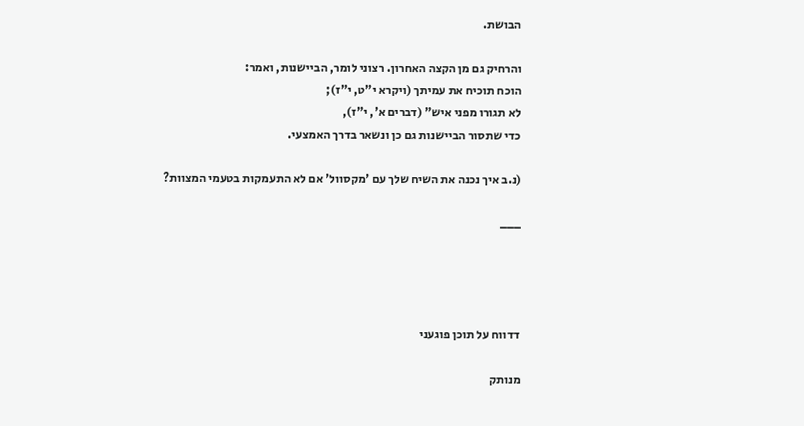הבושת.

והרחיק גם מן הקצה האחרון. רצוני לומר, הביישנות, ואמר:
הוכח תוכיח את עמיתך (ויקרא י"ט, י"ז);
לא תגורו מפני איש" (דברים א', י"ז),
כדי שתסור הביישנות גם כן ונשאר בדרך האמצעי.

(נ.ב איך נכנה את השיח שלך עם 'מקסוול' אם לא התעמקות בטעמי המצוות?

___




דדווח על תוכן פוגעני

מנותק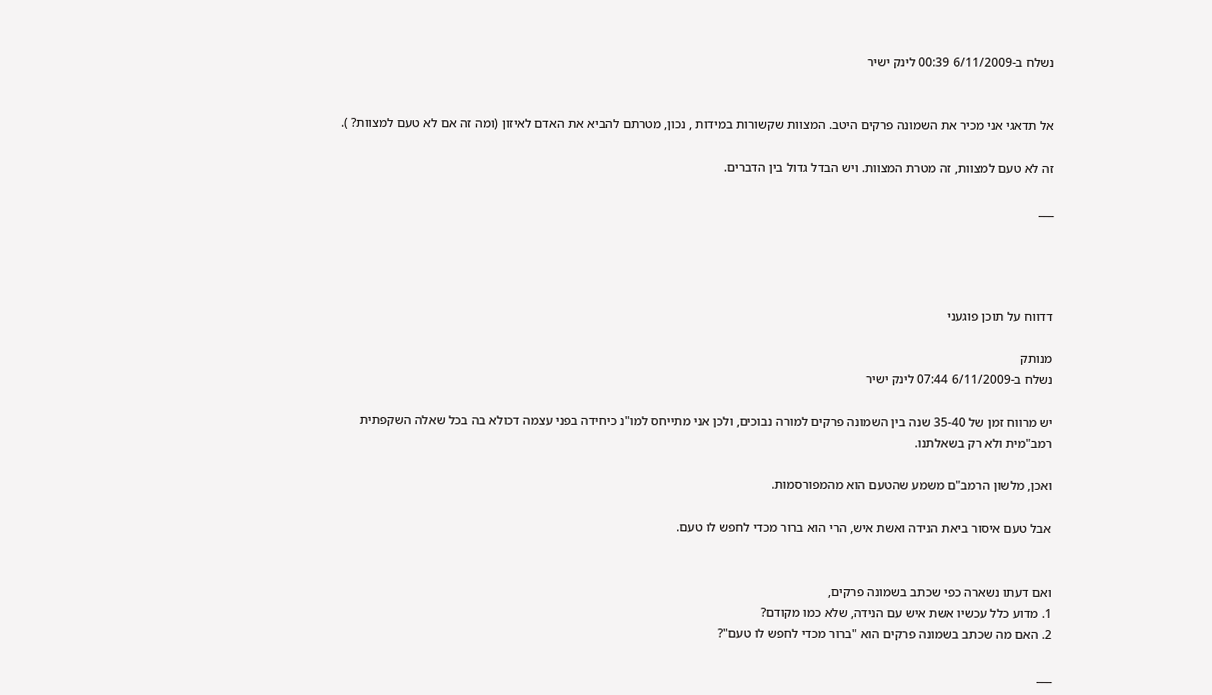נשלח ב-6/11/2009 00:39 לינק ישיר


אל תדאגי אני מכיר את השמונה פרקים היטב. המצוות שקשורות במידות , נכון, מטרתם להביא את האדם לאיזון (ומה זה אם לא טעם למצוות? ).

זה לא טעם למצוות, זה מטרת המצוות. ויש הבדל גדול בין הדברים.

___




דדווח על תוכן פוגעני

מנותק
נשלח ב-6/11/2009 07:44 לינק ישיר

יש מרווח זמן של 35-40 שנה בין השמונה פרקים למורה נבוכים, ולכן אני מתייחס למו"נ כיחידה בפני עצמה דכולא בה בכל שאלה השקפתית רמב"מית ולא רק בשאלתנו.

ואכן, מלשון הרמב"ם משמע שהטעם הוא מהמפורסמות.

אבל טעם איסור ביאת הנידה ואשת איש, הרי הוא ברור מכדי לחפש לו טעם.


ואם דעתו נשארה כפי שכתב בשמונה פרקים,
1. מדוע כלל עכשיו אשת איש עם הנידה, שלא כמו מקודם?
2. האם מה שכתב בשמונה פרקים הוא "ברור מכדי לחפש לו טעם"?

___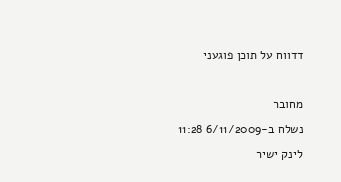דדווח על תוכן פוגעני

מחובר
נשלח ב-6/11/2009 11:28 לינק ישיר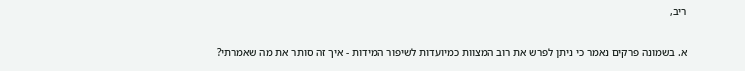ריב,

א. בשמונה פרקים נאמר כי ניתן לפרש את רוב המצוות כמיועדות לשיפור המידות - איך זה סותר את מה שאמרתי?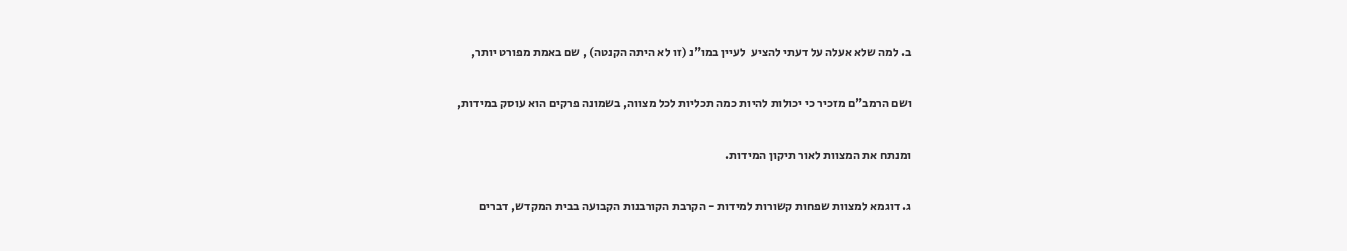ב. למה שלא אעלה על דעתי להציע  לעיין במו"נ (זו לא היתה הקנטה) , שם באמת מפורט יותר,

ושם הרמב"ם מזכיר כי יכולות להיות כמה תכליות לכל מצווה, בשמונה פרקים הוא עוסק במידות,

ומנתח את המצוות לאור תיקון המידות.

ג. דוגמא למצוות שפחות קשורות למידות - הקרבת הקורבנות הקבועה בבית המקדש, דברים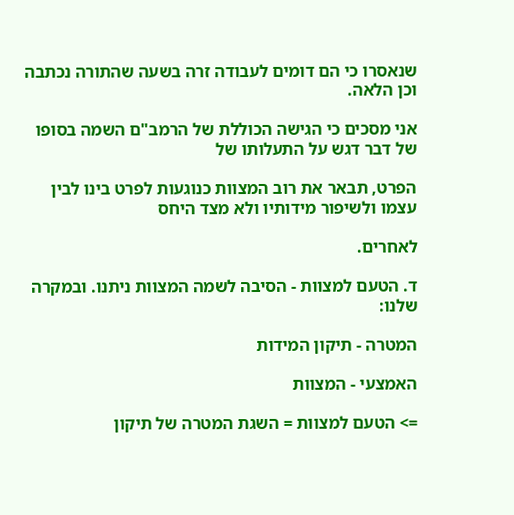שנאסרו כי הם דומים לעבודה זרה בשעה שהתורה נכתבה וכן הלאה.

אני מסכים כי הגישה הכוללת של הרמב"ם השמה בסופו של דבר דגש על התעלותו של

הפרט, תבאר את רוב המצוות כנוגעות לפרט בינו לבין עצמו ולשיפור מידותיו ולא מצד היחס

לאחרים.

ד. הטעם למצוות - הסיבה לשמה המצוות ניתנו. ובמקרה שלנו:

המטרה - תיקון המידות

האמצעי - המצוות

=> הטעם למצוות = השגת המטרה של תיקון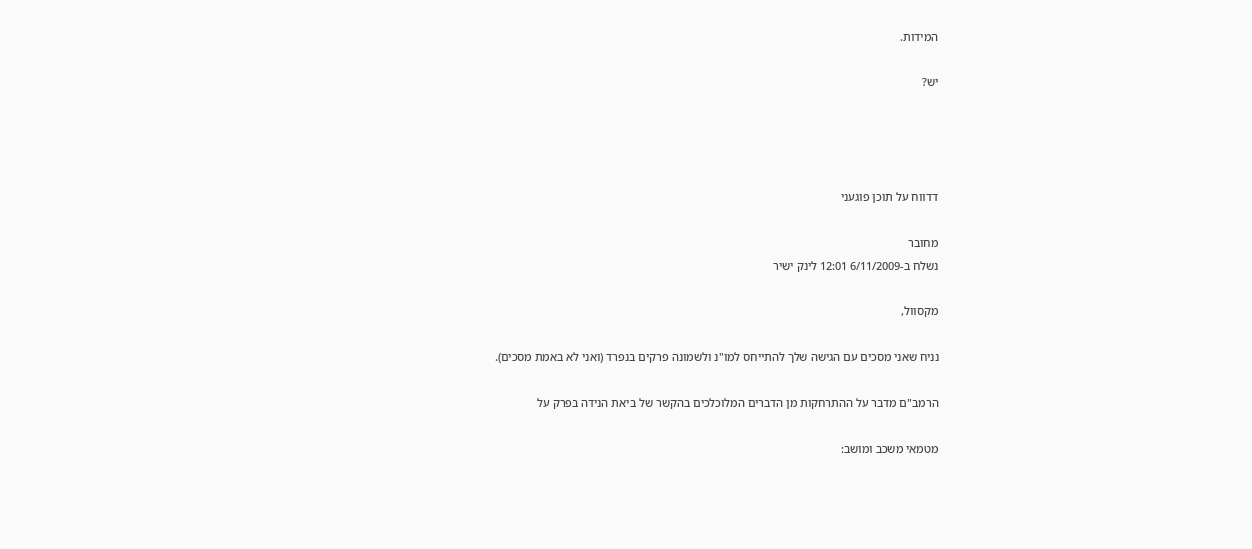המידות.

יש?




דדווח על תוכן פוגעני

מחובר
נשלח ב-6/11/2009 12:01 לינק ישיר

מקסוול,

נניח שאני מסכים עם הגישה שלך להתייחס למו"נ ולשמונה פרקים בנפרד (ואני לא באמת מסכים).

הרמב"ם מדבר על ההתרחקות מן הדברים המלוכלכים בהקשר של ביאת הנידה בפרק על

מטמאי משכב ומושב: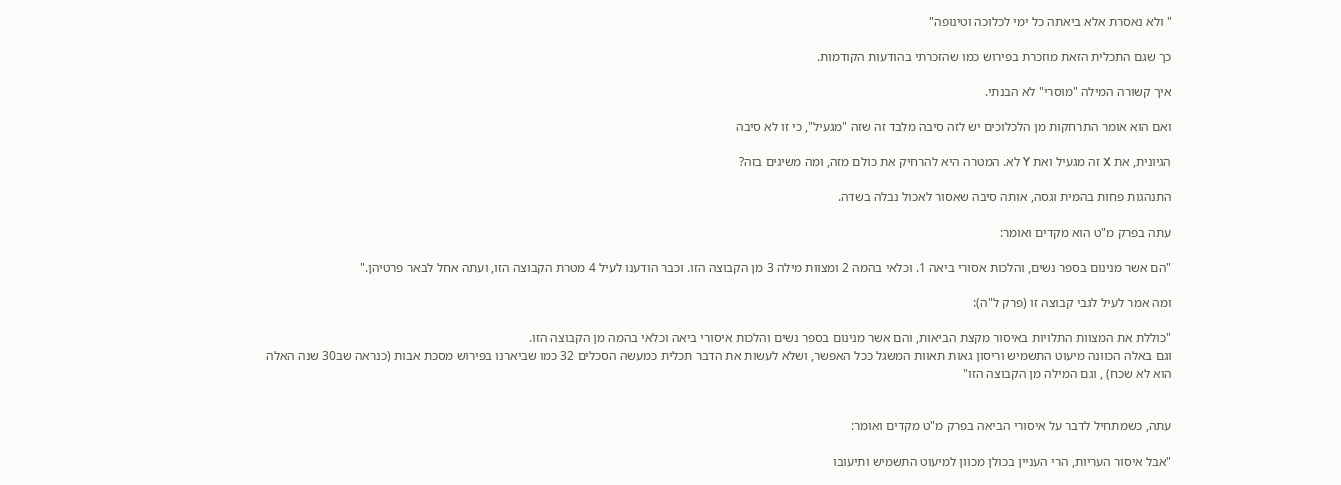" ולא נאסרת אלא ביאתה כל ימי לכלוכה וטינופה"

כך שגם התכלית הזאת מוזכרת בפירוש כמו שהזכרתי בהודעות הקודמות.

איך קשורה המילה "מוסרי" לא הבנתי.

ואם הוא אומר התרחקות מן הלכלוכים יש לזה סיבה מלבד זה שזה "מגעיל", כי זו לא סיבה

הגיונית, את X זה מגעיל ואת Y לא. המטרה היא להרחיק את כולם מזה, ומה משיגים בזה?

התנהגות פחות בהמית וגסה, אותה סיבה שאסור לאכול נבלה בשדה.

עתה בפרק מ"ט הוא מקדים ואומר:

"הם אשר מנינום בספר נשים, והלכות אסורי ביאה 1. וכלאי בהמה 2 ומצוות מילה 3 מן הקבוצה הזו. וכבר הודענו לעיל 4 מטרת הקבוצה הזו, ועתה אחל לבאר פרטיהן."

ומה אמר לעיל לגבי קבוצה זו (פרק ל"ה):

"כוללת את המצוות התלויות באיסור מקצת הביאות, והם אשר מנינום בספר נשים והלכות איסורי ביאה וכלאי בהמה מן הקבוצה הזו.
וגם באלה הכוונה מיעוט התשמיש וריסון גאות תאוות המשגל ככל האפשר, ושלא לעשות את הדבר תכלית כמעשה הסכלים 32 כמו שביארנו בפירוש מסכת אבות (כנראה שב30 שנה האלה הוא לא שכח) , וגם המילה מן הקבוצה הזו"


עתה, כשמתחיל לדבר על איסורי הביאה בפרק מ"ט מקדים ואומר:

"אבל איסור העריות, הרי העניין בכולן מכוון למיעוט התשמיש ותיעובו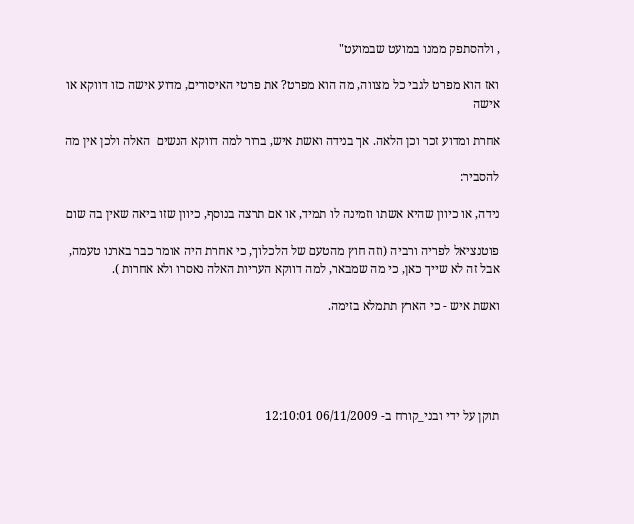, ולהסתפק ממנו במועט שבמועט"

ואז הוא מפרט לגבי כל מצווה, מה הוא מפרט? את פרטי האיסורים, מדוע אישה כזו דווקא או אישה

אחרת ומדוע זכר וכן הלאה. אך בנידה ואשת איש, ברור למה דווקא הנשים  האלה ולכן אין מה

להסביר:

נידה, או כיוון שהיא אשתו וזמינה לו תמיד, או אם תרצה בנוסף, כיוון שזו ביאה שאין בה שום

פוטנציאל לפריה ורביה (וזה חוץ מהטעם של הלכלוך, כי אחרת היה אומר כבר בארנו טעמה, אבל זה לא שייך כאן, כי מה שמבאר, למה דווקא העריות האלה נאסרו ולא אחרות ).

ואשת איש - כי הארץ תתמלא בזימה.





תוקן על ידי ובני_קורח ב- 06/11/2009 12:10:01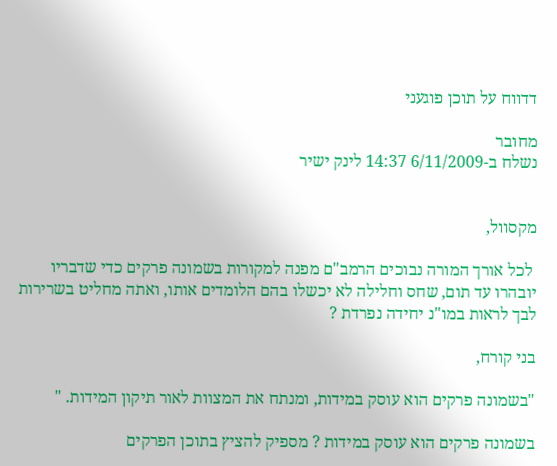דדווח על תוכן פוגעני

מחובר
נשלח ב-6/11/2009 14:37 לינק ישיר


מקסוול,

 לכל אורך המורה נבוכים הרמב"ם מפנה למקורות בשמונה פרקים כדי שדבריו יובהרו עד תום, שחס וחלילה לא יכשלו בהם הלומדים אותו, ואתה מחליט בשרירות לבך לראות במו"נ יחידה נפרדת ?

בני קורח,

"בשמונה פרקים הוא עוסק במידות, ומנתח את המצוות לאור תיקון המידות. "

בשמונה פרקים הוא עוסק במידות ? מספיק להציץ בתוכן הפרקים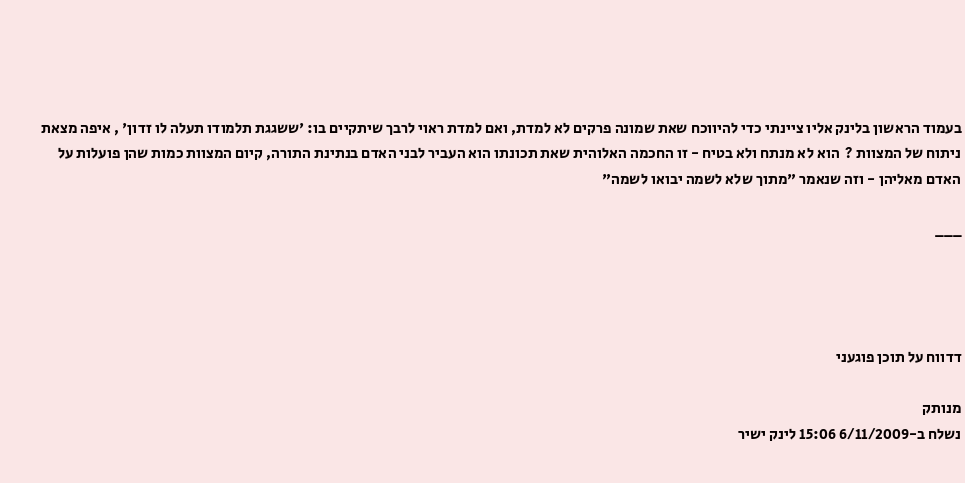בעמוד הראשון בלינק אליו ציינתי כדי להיווכח שאת שמונה פרקים לא למדת, ואם למדת ראוי לרבך שיתקיים בו: 'ששגגת תלמודו תעלה לו זדון' , איפה מצאת ניתוח של המצוות ?  הוא לא מנתח ולא בטיח - זו החכמה האלוהית שאת תכונתו הוא העביר לבני האדם בנתינת התורה, קיום המצוות כמות שהן פועלות על האדם מאליהן - וזה שנאמר "מתוך שלא לשמה יבואו לשמה"

___




דדווח על תוכן פוגעני

מנותק
נשלח ב-6/11/2009 15:06 לינק ישיר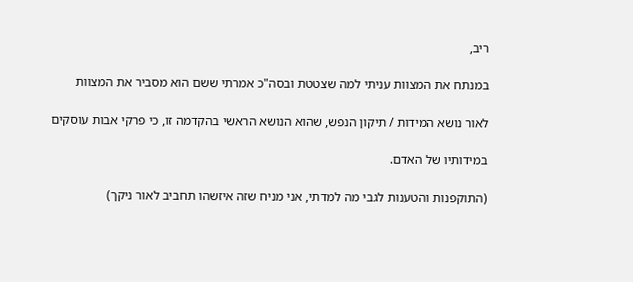ריב,

במנתח את המצוות עניתי למה שצטטת ובסה"כ אמרתי ששם הוא מסביר את המצוות

לאור נושא המידות / תיקון הנפש, שהוא הנושא הראשי בהקדמה זו, כי פרקי אבות עוסקים

במידותיו של האדם.

(התוקפנות והטענות לגבי מה למדתי, אני מניח שזה איזשהו תחביב לאור ניקך)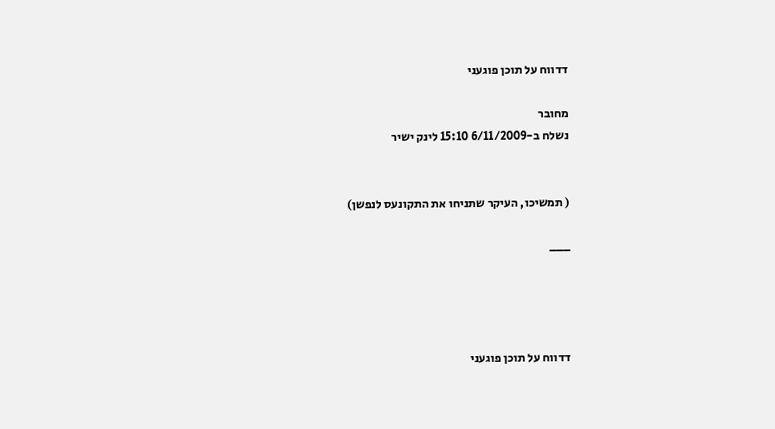דדווח על תוכן פוגעני

מחובר
נשלח ב-6/11/2009 15:10 לינק ישיר


( תמשיכו, העיקר שתניחו את התקונעס לנפשן)

___




דדווח על תוכן פוגעני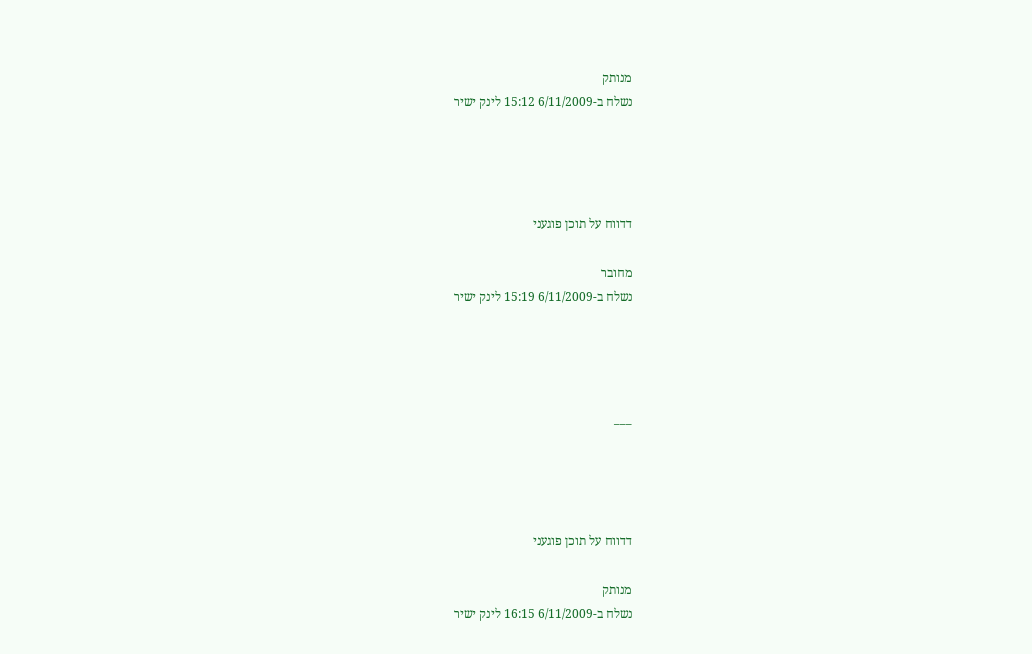מנותק
נשלח ב-6/11/2009 15:12 לינק ישיר




דדווח על תוכן פוגעני

מחובר
נשלח ב-6/11/2009 15:19 לינק ישיר




___




דדווח על תוכן פוגעני

מנותק
נשלח ב-6/11/2009 16:15 לינק ישיר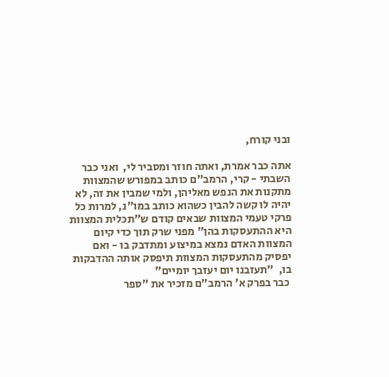ובני קורח,

אתה כבר אמרת, ואתה חוזר ומסביר לי,  ואני כבר השבתי - קרי, הרמב"ם כותב במפורש שהמצוות מתקנות את הנפש מאליהן, ולמי שמבין את זה, לא יהיה לו קשה להבין כשהוא כותב במו"נ, למרות כל פרקי טעמי המצוות שבאים קודם ש"תכלית המצוות היא ההתעסקות בהן" מפני שרק תוך כדי קיום המצוות האדם נמצא במיצוע ומתדבק בו - ואם יפסיק מהתעסקות המצוות תיפסק אותה ההדבקות בו,  "תעזבנו יום יעזבך יומיים"
 כבר בפרק א' הרמב"ם מזכיר את "ספר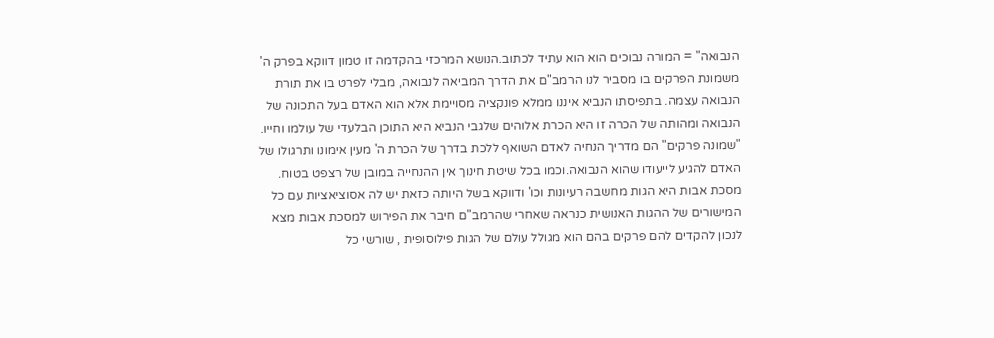הנבואה" = המורה נבוכים הוא הוא עתיד לכתוב.הנושא המרכזי בהקדמה זו טמון דווקא בפרק ה' משמונת הפרקים בו מסביר לנו הרמב"ם את הדרך המביאה לנבואה, מבלי לפרט בו את תורת הנבואה עצמה. בתפיסתו הנביא איננו ממלא פונקציה מסויימת אלא הוא האדם בעל התכונה של הנבואה ומהותה של הכרה זו היא הכרת אלוהים שלגבי הנביא היא התוכן הבלעדי של עולמו וחייו. "שמונה פרקים" הם מדריך הנחיה לאדם השואף ללכת בדרך של הכרת ה' מעין אימונו ותרגולו של האדם להגיע לייעודו שהוא הנבואה.וכמו בכל שיטת חינוך אין ההנחייה במובן של רצפט בטוח. מסכת אבות היא הגות מחשבה רעיונות וכו' ודווקא בשל היותה כזאת יש לה אסוציאציות עם כל המישורים של ההגות האנושית כנראה שאחרי שהרמב"ם חיבר את הפירוש למסכת אבות מצא לנכון להקדים להם פרקים בהם הוא מגולל עולם של הגות פילוסופית , שורשי כל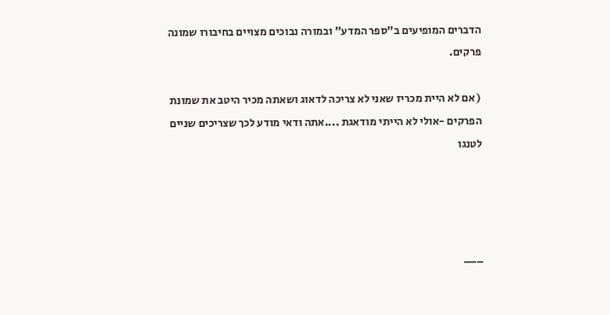הדברים המופיעים ב"ספר המדע" ובמורה נבוכים מצויים בחיבורו שמונה פרקים.

( אם לא היית מכריז שאני לא צריכה לדאוג ושאתה מכיר היטב את שמונת הפרקים -אולי לא הייתי מודאגת ....אתה ודאי מודע לכך שצריכים שניים לטנגו




___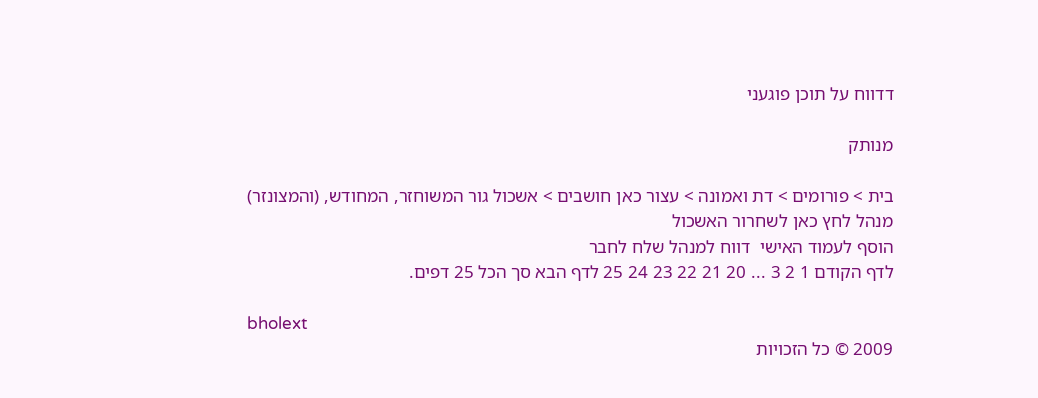דדווח על תוכן פוגעני

מנותק

בית > פורומים > דת ואמונה > עצור כאן חושבים > אשכול גור המשוחזר, המחודש, (והמצונזר)
מנהל לחץ כאן לשחרור האשכול
הוסף לעמוד האישי  דווח למנהל שלח לחבר
לדף הקודם 1 2 3 ... 20 21 22 23 24 25 לדף הבא סך הכל 25 דפים.

bholext
2009 © כל הזכויות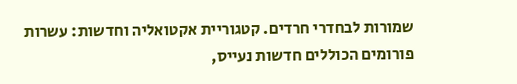שמורות לבחדרי חרדים. קטגוריית אקטואליה וחדשות: עשרות פורומים הכוללים חדשות נעייס,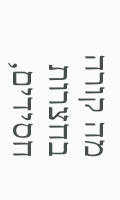מה קורה בחצרות חסידים,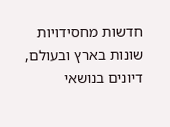חדשות מחסידויות שונות בארץ ובעולם, דיונים בנושאי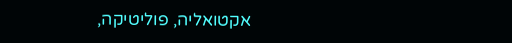אקטואליה, פוליטיקה,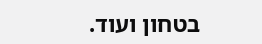בטחון ועוד.